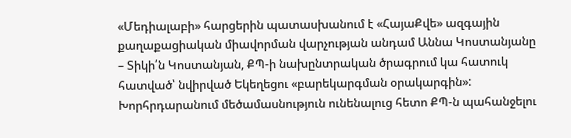«Մեդիալաբի» հարցերին պատասխանում է «ՀայաՔվե» ազգային քաղաքացիական միավորման վարչության անդամ Աննա Կոստանյանը
– Տիկի՛ն Կոստանյան, ՔՊ-ի նախընտրական ծրագրում կա հատուկ հատված՝ նվիրված Եկեղեցու «բարեկարգման օրակարգին»: Խորհրդարանում մեծամասնություն ունենալուց հետո ՔՊ-ն պահանջելու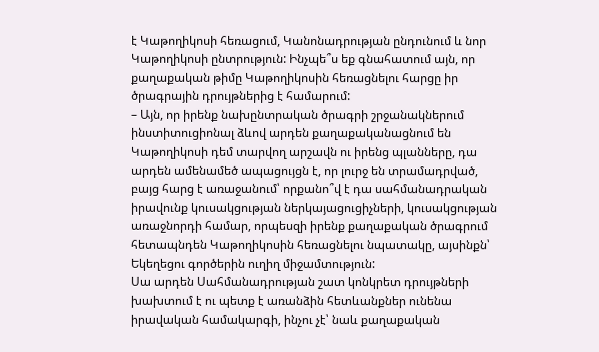է Կաթողիկոսի հեռացում, Կանոնադրության ընդունում և նոր Կաթողիկոսի ընտրություն: Ինչպե՞ս եք գնահատում այն, որ քաղաքական թիմը Կաթողիկոսին հեռացնելու հարցը իր ծրագրային դրույթներից է համարում:
– Այն, որ իրենք նախընտրական ծրագրի շրջանակներում ինստիտուցիոնալ ձևով արդեն քաղաքականացնում են Կաթողիկոսի դեմ տարվող արշավն ու իրենց պլանները, դա արդեն ամենամեծ ապացույցն է, որ լուրջ են տրամադրված, բայց հարց է առաջանում՝ որքանո՞վ է դա սահմանադրական իրավունք կուսակցության ներկայացուցիչների, կուսակցության առաջնորդի համար, որպեսզի իրենք քաղաքական ծրագրում հետապնդեն Կաթողիկոսին հեռացնելու նպատակը, այսինքն՝ Եկեղեցու գործերին ուղիղ միջամտություն:
Սա արդեն Սահմանադրության շատ կոնկրետ դրույթների խախտում է ու պետք է առանձին հետևանքներ ունենա իրավական համակարգի, ինչու չէ՝ նաև քաղաքական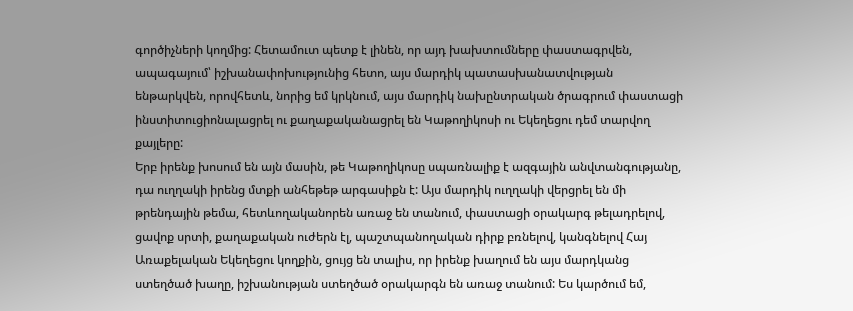գործիչների կողմից: Հետամուտ պետք է լինեն, որ այդ խախտումները փաստագրվեն, ապագայում՝ իշխանափոխությունից հետո, այս մարդիկ պատասխանատվության ենթարկվեն, որովհետև, նորից եմ կրկնում, այս մարդիկ նախընտրական ծրագրում փաստացի ինստիտուցիոնալացրել ու քաղաքականացրել են Կաթողիկոսի ու Եկեղեցու դեմ տարվող քայլերը:
Երբ իրենք խոսում են այն մասին, թե Կաթողիկոսը սպառնալիք է ազգային անվտանգությանը, դա ուղղակի իրենց մտքի անհեթեթ արգասիքն է: Այս մարդիկ ուղղակի վերցրել են մի թրենդային թեմա, հետևողականորեն առաջ են տանում, փաստացի օրակարգ թելադրելով, ցավոք սրտի, քաղաքական ուժերն էլ, պաշտպանողական դիրք բռնելով, կանգնելով Հայ Առաքելական Եկեղեցու կողքին, ցույց են տալիս, որ իրենք խաղում են այս մարդկանց ստեղծած խաղը, իշխանության ստեղծած օրակարգն են առաջ տանում: Ես կարծում եմ,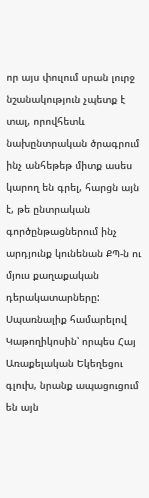որ այս փուլում սրան լուրջ նշանակություն չպետք է տալ, որովհետև նախընտրական ծրագրում ինչ անհեթեթ միտք ասես կարող են գրել, հարցն այն է, թե ընտրական գործընթացներում ինչ արդյունք կունենան ՔՊ-ն ու մյուս քաղաքական դերակատարները:
Սպառնալիք համարելով Կաթողիկոսին՝ որպես Հայ Առաքելական Եկեղեցու գլուխ, նրանք ապացուցում են այն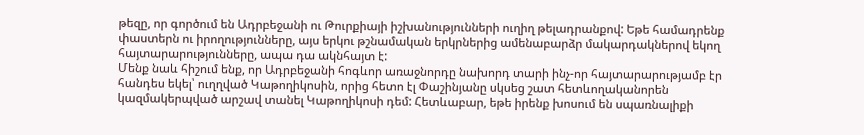թեզը, որ գործում են Ադրբեջանի ու Թուրքիայի իշխանությունների ուղիղ թելադրանքով: Եթե համադրենք փաստերն ու իրողությունները, այս երկու թշնամական երկրներից ամենաբարձր մակարդակներով եկող հայտարարությունները, ապա դա ակնհայտ է:
Մենք նաև հիշում ենք, որ Ադրբեջանի հոգևոր առաջնորդը նախորդ տարի ինչ-որ հայտարարությամբ էր հանդես եկել՝ ուղղված Կաթողիկոսին, որից հետո էլ Փաշինյանը սկսեց շատ հետևողականորեն կազմակերպված արշավ տանել Կաթողիկոսի դեմ: Հետևաբար, եթե իրենք խոսում են սպառնալիքի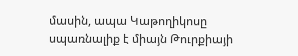մասին, ապա Կաթողիկոսը սպառնալիք է միայն Թուրքիայի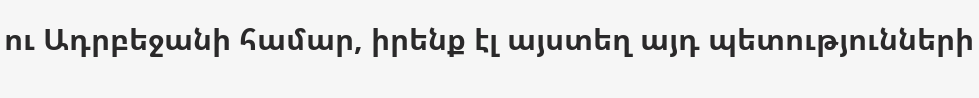ու Ադրբեջանի համար, իրենք էլ այստեղ այդ պետությունների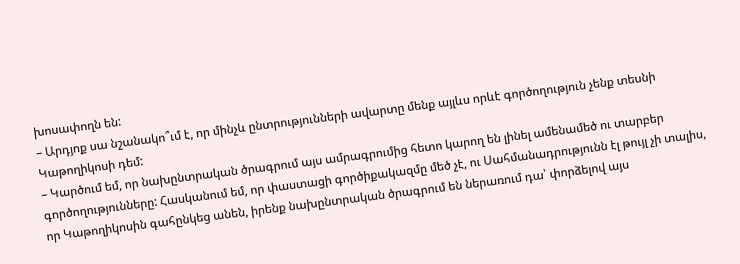խոսափողն են:
– Արդյոք սա նշանակո՞ւմ է, որ մինչև ընտրությունների ավարտը մենք այլևս որևէ գործողություն չենք տեսնի Կաթողիկոսի դեմ:
– Կարծում եմ, որ նախընտրական ծրագրում այս ամրագրումից հետո կարող են լինել ամենամեծ ու տարբեր գործողությունները: Հասկանում եմ, որ փաստացի գործիքակազմը մեծ չէ, ու Սահմանադրությունն էլ թույլ չի տալիս, որ Կաթողիկոսին գահընկեց անեն, իրենք նախընտրական ծրագրում են ներառում դա՝ փորձելով այս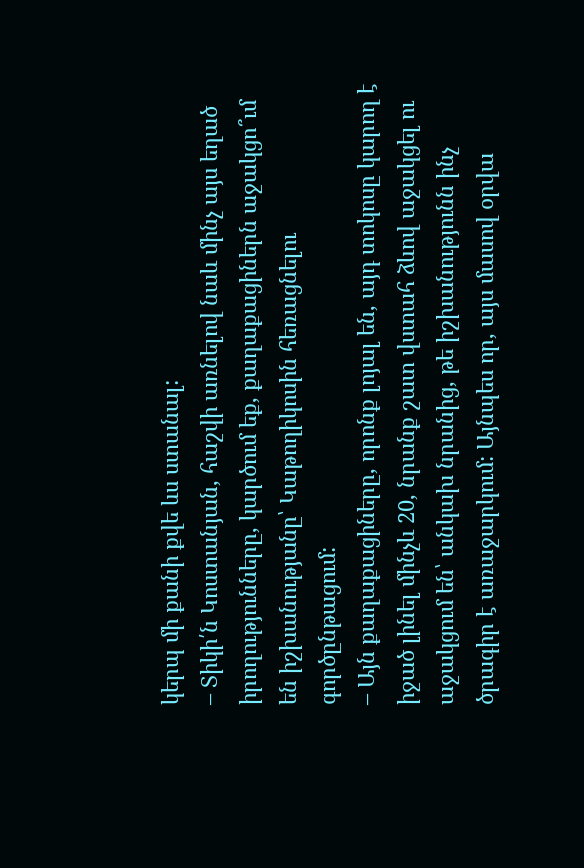կերպ մի քանի քվե ևս ստանալ:
– Տիկի՛ն Կոստանյան, հաշվի առնելով նաև մինչ այս եղած իրողությունները, կարծում եք, քաղաքացիներն աջակցո՞ւմ են իշխանությանը՝ Կաթողիկոսին հեռացնելու գործընթացում:
– Այն քաղաքացիները, որոնք լոյալ են, այդ տոկոսը կարող է իջած լինել մինչև 20, նրանք շատ վստահ ձևով աջակցել ու աջակցում են՝ անկախ նրանից, թե իշխանությունն ինչ ծրագիր է առաջարկում: Այնպես որ, այս մասով օրվա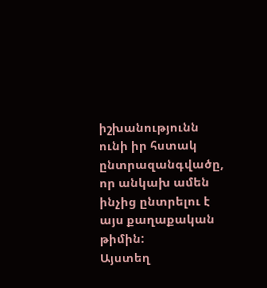իշխանությունն ունի իր հստակ ընտրազանգվածը, որ անկախ ամեն ինչից ընտրելու է այս քաղաքական թիմին:
Այստեղ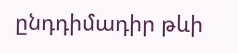ընդդիմադիր թևի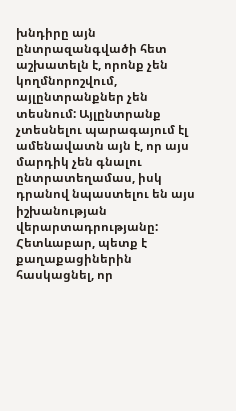խնդիրը այն ընտրազանգվածի հետ աշխատելն է, որոնք չեն կողմնորոշվում, այլընտրանքներ չեն տեսնում: Այլընտրանք չտեսնելու պարագայում էլ ամենավատն այն է, որ այս մարդիկ չեն գնալու ընտրատեղամաս, իսկ դրանով նպաստելու են այս իշխանության վերարտադրությանը: Հետևաբար, պետք է քաղաքացիներին հասկացնել, որ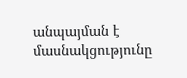անպայման է մասնակցությունը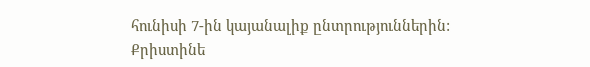հունիսի 7-ին կայանալիք ընտրություններին:
Քրիստինե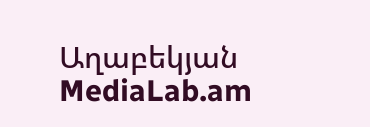Աղաբեկյան
MediaLab.am